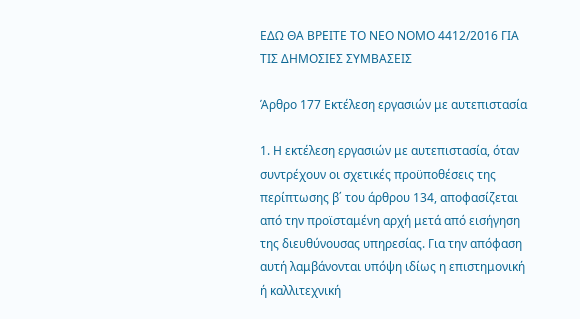ΕΔΩ ΘΑ ΒΡΕΙΤΕ ΤΟ ΝΕΟ ΝΟΜΟ 4412/2016 ΓΙΑ ΤΙΣ ΔΗΜΟΣΙΕΣ ΣΥΜΒΑΣΕΙΣ

Άρθρο 177 Εκτέλεση εργασιών με αυτεπιστασία

1. Η εκτέλεση εργασιών με αυτεπιστασία, όταν συντρέχουν οι σχετικές προϋποθέσεις της περίπτωσης β΄ του άρθρου 134, αποφασίζεται από την προϊσταμένη αρχή μετά από εισήγηση της διευθύνουσας υπηρεσίας. Για την απόφαση αυτή λαμβάνονται υπόψη ιδίως η επιστημονική ή καλλιτεχνική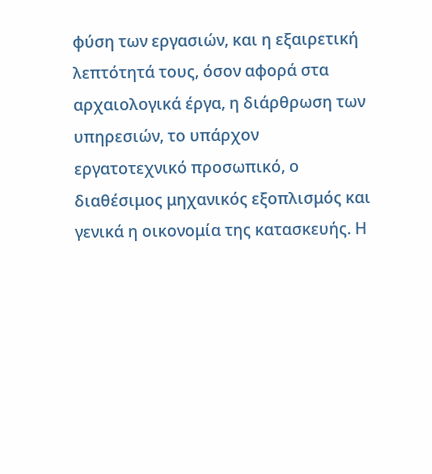φύση των εργασιών, και η εξαιρετική λεπτότητά τους, όσον αφορά στα αρχαιολογικά έργα, η διάρθρωση των υπηρεσιών, το υπάρχον εργατοτεχνικό προσωπικό, ο διαθέσιμος μηχανικός εξοπλισμός και γενικά η οικονομία της κατασκευής. Η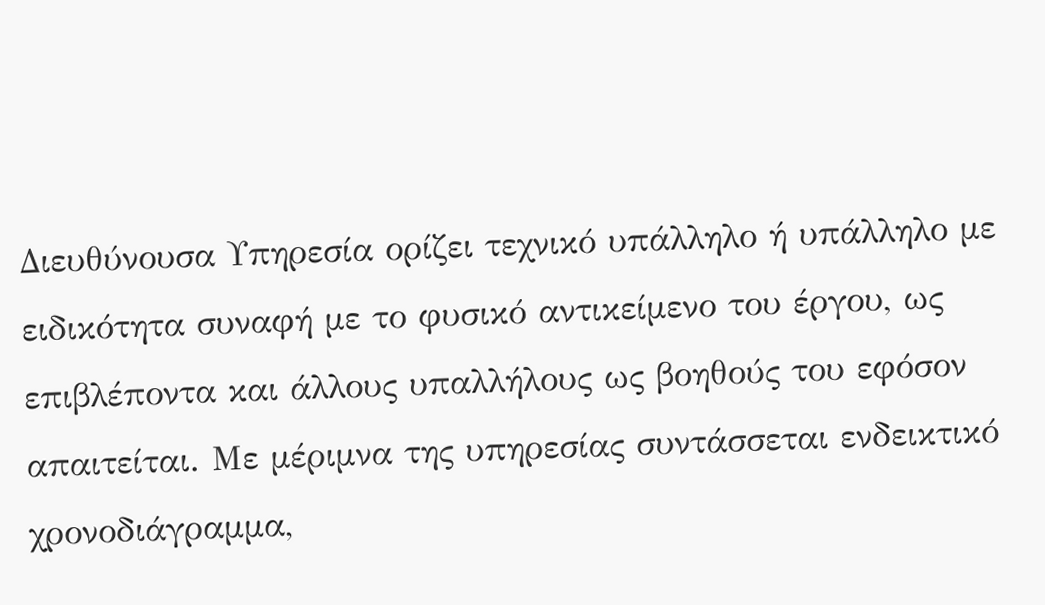Διευθύνουσα Υπηρεσία ορίζει τεχνικό υπάλληλο ή υπάλληλο με ειδικότητα συναφή με το φυσικό αντικείμενο του έργου, ως επιβλέποντα και άλλους υπαλλήλους ως βοηθούς του εφόσον απαιτείται. Με μέριμνα της υπηρεσίας συντάσσεται ενδεικτικό χρονοδιάγραμμα,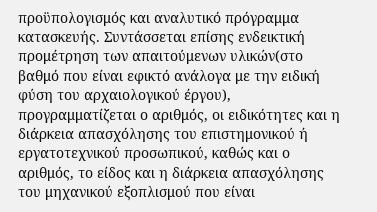προϋπολογισμός και αναλυτικό πρόγραμμα κατασκευής. Συντάσσεται επίσης ενδεικτική προμέτρηση των απαιτούμενων υλικών(στο βαθμό που είναι εφικτό ανάλογα με την ειδική φύση του αρχαιολογικού έργου), προγραμματίζεται ο αριθμός, οι ειδικότητες και η διάρκεια απασχόλησης του επιστημονικού ή εργατοτεχνικού προσωπικού, καθώς και ο αριθμός, το είδος και η διάρκεια απασχόλησης του μηχανικού εξοπλισμού που είναι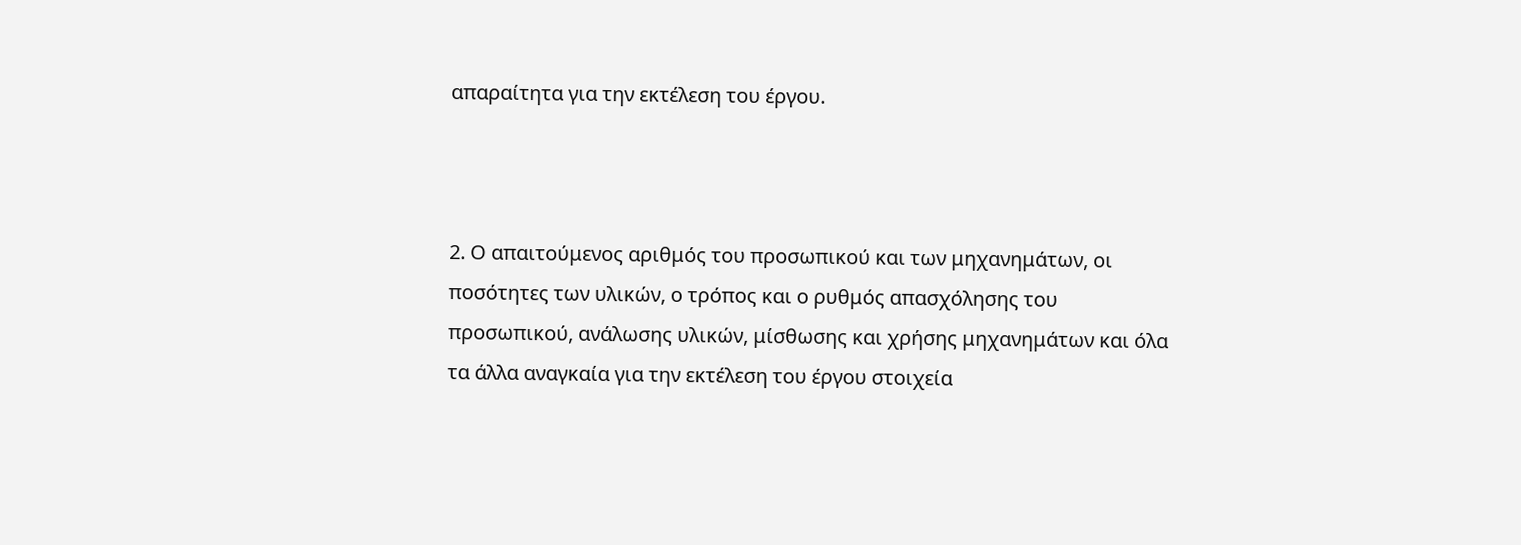απαραίτητα για την εκτέλεση του έργου.



2. Ο απαιτούμενος αριθμός του προσωπικού και των μηχανημάτων, οι ποσότητες των υλικών, ο τρόπος και ο ρυθμός απασχόλησης του προσωπικού, ανάλωσης υλικών, μίσθωσης και χρήσης μηχανημάτων και όλα τα άλλα αναγκαία για την εκτέλεση του έργου στοιχεία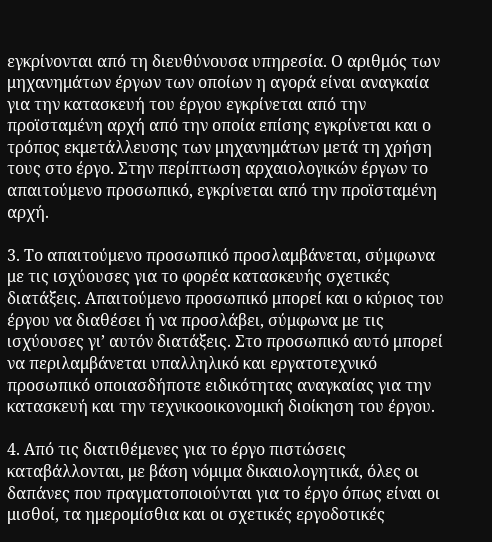εγκρίνονται από τη διευθύνουσα υπηρεσία. Ο αριθμός των μηχανημάτων έργων των οποίων η αγορά είναι αναγκαία για την κατασκευή του έργου εγκρίνεται από την προϊσταμένη αρχή από την οποία επίσης εγκρίνεται και ο τρόπος εκμετάλλευσης των μηχανημάτων μετά τη χρήση τους στο έργο. Στην περίπτωση αρχαιολογικών έργων το απαιτούμενο προσωπικό, εγκρίνεται από την προϊσταμένη αρχή.

3. Το απαιτούμενο προσωπικό προσλαμβάνεται, σύμφωνα με τις ισχύουσες για το φορέα κατασκευής σχετικές διατάξεις. Απαιτούμενο προσωπικό μπορεί και ο κύριος του έργου να διαθέσει ή να προσλάβει, σύμφωνα με τις ισχύουσες γι’ αυτόν διατάξεις. Στο προσωπικό αυτό μπορεί να περιλαμβάνεται υπαλληλικό και εργατοτεχνικό προσωπικό οποιασδήποτε ειδικότητας αναγκαίας για την κατασκευή και την τεχνικοοικονομική διοίκηση του έργου.

4. Από τις διατιθέμενες για το έργο πιστώσεις καταβάλλονται, με βάση νόμιμα δικαιολογητικά, όλες οι δαπάνες που πραγματοποιούνται για το έργο όπως είναι οι μισθοί, τα ημερομίσθια και οι σχετικές εργοδοτικές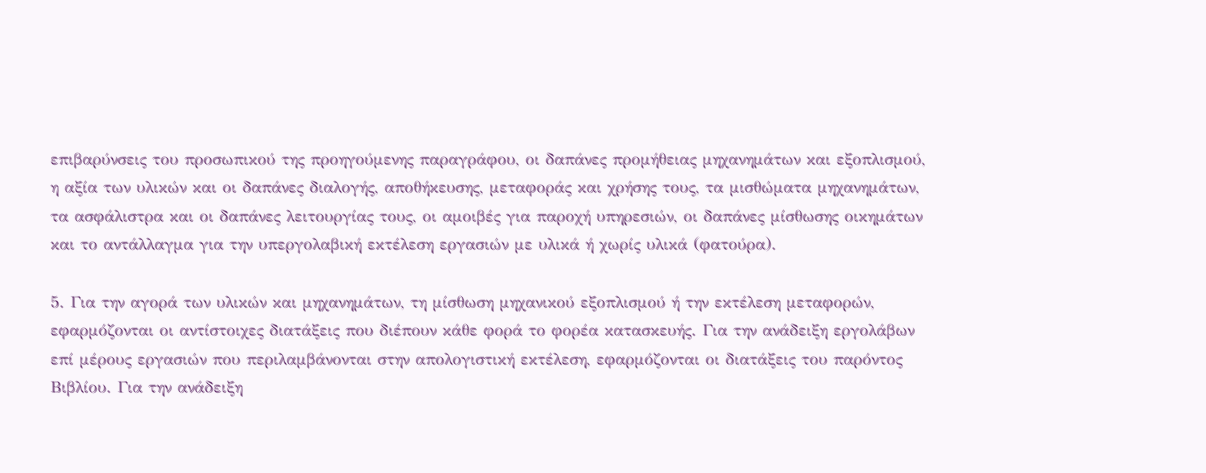επιβαρύνσεις του προσωπικού της προηγούμενης παραγράφου, οι δαπάνες προμήθειας μηχανημάτων και εξοπλισμού, η αξία των υλικών και οι δαπάνες διαλογής, αποθήκευσης, μεταφοράς και χρήσης τους, τα μισθώματα μηχανημάτων, τα ασφάλιστρα και οι δαπάνες λειτουργίας τους, οι αμοιβές για παροχή υπηρεσιών, οι δαπάνες μίσθωσης οικημάτων και το αντάλλαγμα για την υπεργολαβική εκτέλεση εργασιών με υλικά ή χωρίς υλικά (φατούρα).

5. Για την αγορά των υλικών και μηχανημάτων, τη μίσθωση μηχανικού εξοπλισμού ή την εκτέλεση μεταφορών, εφαρμόζονται οι αντίστοιχες διατάξεις που διέπουν κάθε φορά το φορέα κατασκευής. Για την ανάδειξη εργολάβων επί μέρους εργασιών που περιλαμβάνονται στην απολογιστική εκτέλεση, εφαρμόζονται οι διατάξεις του παρόντος Βιβλίου. Για την ανάδειξη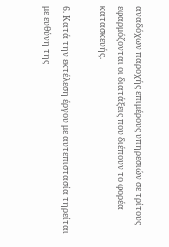αναδόχων παροχής επιμέρους υπηρεσιών σε τρίτους εφαρμόζονται οι διατάξεις που διέπουν το φορέα κατασκευής.

6. Κατά την εκτέλεση έργου με αυτεπιστασία τηρείται με ευθύνη της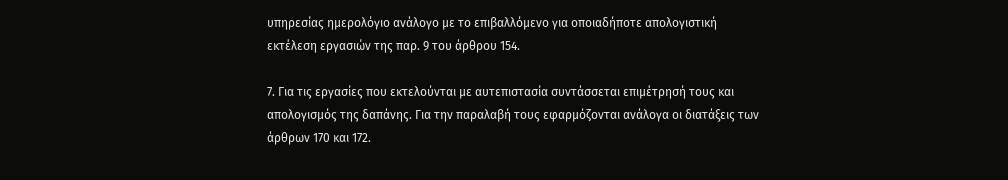υπηρεσίας ημερολόγιο ανάλογο με το επιβαλλόμενο για οποιαδήποτε απολογιστική εκτέλεση εργασιών της παρ. 9 του άρθρου 154.

7. Για τις εργασίες που εκτελούνται με αυτεπιστασία συντάσσεται επιμέτρησή τους και απολογισμός της δαπάνης. Για την παραλαβή τους εφαρμόζονται ανάλογα οι διατάξεις των άρθρων 170 και 172.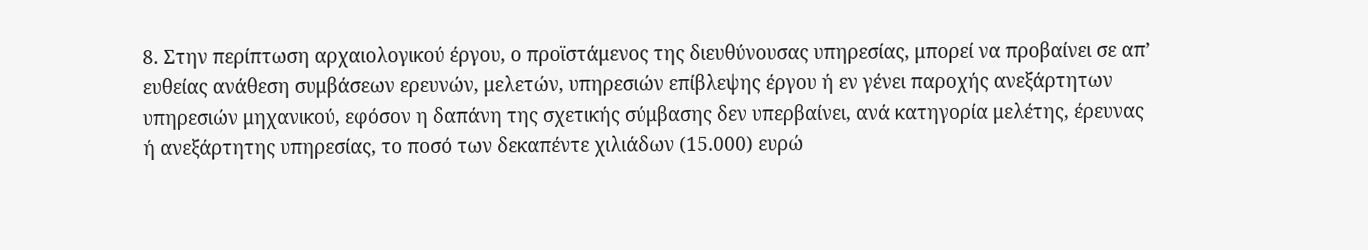8. Στην περίπτωση αρχαιολογικού έργου, ο προϊστάμενος της διευθύνουσας υπηρεσίας, μπορεί να προβαίνει σε απ’ ευθείας ανάθεση συμβάσεων ερευνών, μελετών, υπηρεσιών επίβλεψης έργου ή εν γένει παροχής ανεξάρτητων υπηρεσιών μηχανικού, εφόσον η δαπάνη της σχετικής σύμβασης δεν υπερβαίνει, ανά κατηγορία μελέτης, έρευνας ή ανεξάρτητης υπηρεσίας, το ποσό των δεκαπέντε χιλιάδων (15.000) ευρώ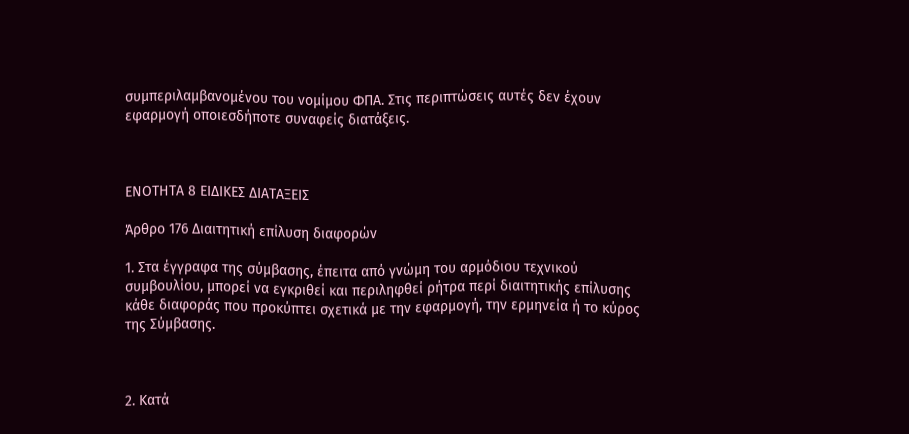συμπεριλαμβανομένου του νομίμου ΦΠΑ. Στις περιπτώσεις αυτές δεν έχουν εφαρμογή οποιεσδήποτε συναφείς διατάξεις.



ΕΝΟΤΗΤΑ 8 ΕΙΔΙΚΕΣ ΔΙΑΤΑΞΕΙΣ

Άρθρο 176 Διαιτητική επίλυση διαφορών

1. Στα έγγραφα της σύμβασης, έπειτα από γνώμη του αρμόδιου τεχνικού συμβουλίου, μπορεί να εγκριθεί και περιληφθεί ρήτρα περί διαιτητικής επίλυσης κάθε διαφοράς που προκύπτει σχετικά με την εφαρμογή, την ερμηνεία ή το κύρος της Σύμβασης.



2. Κατά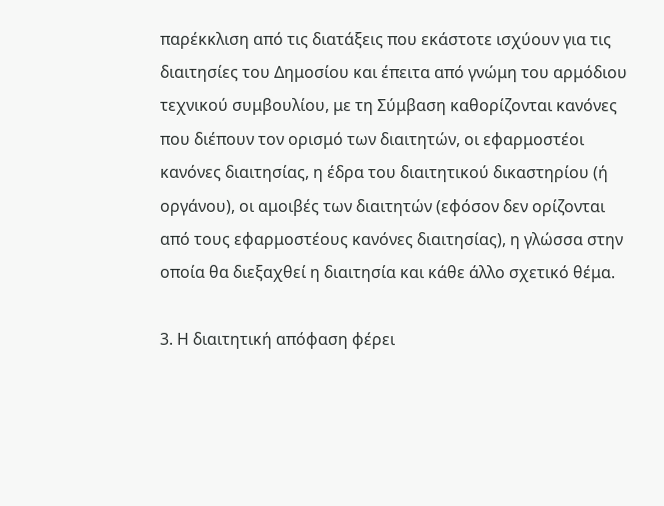παρέκκλιση από τις διατάξεις που εκάστοτε ισχύουν για τις διαιτησίες του Δημοσίου και έπειτα από γνώμη του αρμόδιου τεχνικού συμβουλίου, με τη Σύμβαση καθορίζονται κανόνες που διέπουν τον ορισμό των διαιτητών, οι εφαρμοστέοι κανόνες διαιτησίας, η έδρα του διαιτητικού δικαστηρίου (ή οργάνου), οι αμοιβές των διαιτητών (εφόσον δεν ορίζονται από τους εφαρμοστέους κανόνες διαιτησίας), η γλώσσα στην οποία θα διεξαχθεί η διαιτησία και κάθε άλλο σχετικό θέμα.

3. Η διαιτητική απόφαση φέρει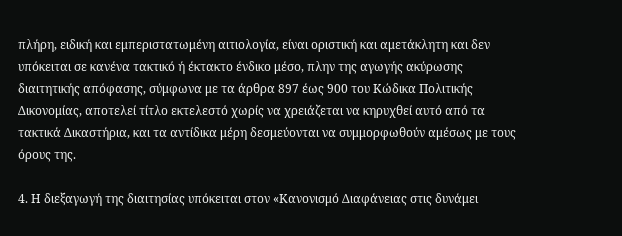πλήρη, ειδική και εμπεριστατωμένη αιτιολογία, είναι οριστική και αμετάκλητη και δεν υπόκειται σε κανένα τακτικό ή έκτακτο ένδικο μέσο, πλην της αγωγής ακύρωσης διαιτητικής απόφασης, σύμφωνα με τα άρθρα 897 έως 900 του Κώδικα Πολιτικής Δικονομίας, αποτελεί τίτλο εκτελεστό χωρίς να χρειάζεται να κηρυχθεί αυτό από τα τακτικά Δικαστήρια, και τα αντίδικα μέρη δεσμεύονται να συμμορφωθούν αμέσως με τους όρους της.

4. Η διεξαγωγή της διαιτησίας υπόκειται στον «Κανονισμό Διαφάνειας στις δυνάμει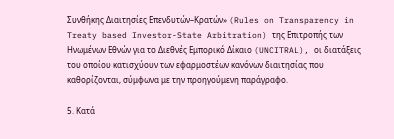Συνθήκης Διαιτησίες Επενδυτών–Κρατών» (Rules on Transparency in Treaty based Investor-State Arbitration) της Επιτροπής των Ηνωμένων Εθνών για το Διεθνές Εμπορικό Δίκαιο (UNCITRAL), οι διατάξεις του οποίου κατισχύουν των εφαρμοστέων κανόνων διαιτησίας που καθορίζονται, σύμφωνα με την προηγούμενη παράγραφο.

5. Κατά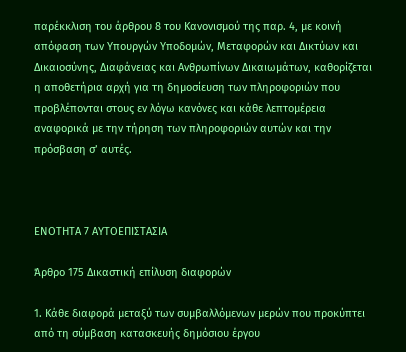παρέκκλιση του άρθρου 8 του Κανονισμού της παρ. 4, με κοινή απόφαση των Υπουργών Υποδομών, Μεταφορών και Δικτύων και Δικαιοσύνης, Διαφάνειας και Ανθρωπίνων Δικαιωμάτων, καθορίζεται η αποθετήρια αρχή για τη δημοσίευση των πληροφοριών που προβλέπονται στους εν λόγω κανόνες και κάθε λεπτομέρεια αναφορικά με την τήρηση των πληροφοριών αυτών και την πρόσβαση σ’ αυτές.



ΕΝΟΤΗΤΑ 7 ΑΥΤΟΕΠΙΣΤΑΣΙΑ

Άρθρο 175 Δικαστική επίλυση διαφορών

1. Κάθε διαφορά μεταξύ των συμβαλλόμενων μερών που προκύπτει από τη σύμβαση κατασκευής δημόσιου έργου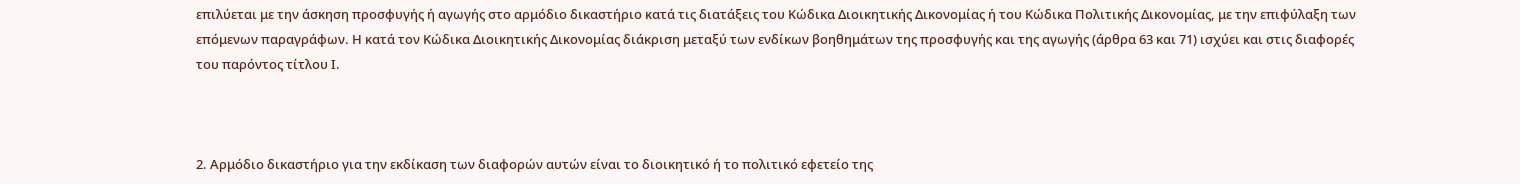επιλύεται με την άσκηση προσφυγής ή αγωγής στο αρμόδιο δικαστήριο κατά τις διατάξεις του Κώδικα Διοικητικής Δικονομίας ή του Κώδικα Πολιτικής Δικονομίας, με την επιφύλαξη των επόμενων παραγράφων. Η κατά τον Κώδικα Διοικητικής Δικονομίας διάκριση μεταξύ των ενδίκων βοηθημάτων της προσφυγής και της αγωγής (άρθρα 63 και 71) ισχύει και στις διαφορές του παρόντος τίτλου Ι.



2. Αρμόδιο δικαστήριο για την εκδίκαση των διαφορών αυτών είναι το διοικητικό ή το πολιτικό εφετείο της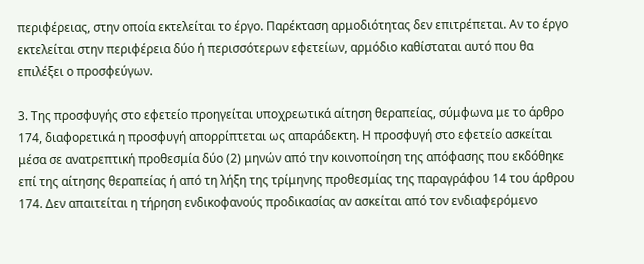περιφέρειας, στην οποία εκτελείται το έργο. Παρέκταση αρμοδιότητας δεν επιτρέπεται. Αν το έργο εκτελείται στην περιφέρεια δύο ή περισσότερων εφετείων, αρμόδιο καθίσταται αυτό που θα επιλέξει ο προσφεύγων.

3. Της προσφυγής στο εφετείο προηγείται υποχρεωτικά αίτηση θεραπείας, σύμφωνα με το άρθρο 174, διαφορετικά η προσφυγή απορρίπτεται ως απαράδεκτη. Η προσφυγή στο εφετείο ασκείται μέσα σε ανατρεπτική προθεσμία δύο (2) μηνών από την κοινοποίηση της απόφασης που εκδόθηκε επί της αίτησης θεραπείας ή από τη λήξη της τρίμηνης προθεσμίας της παραγράφου 14 του άρθρου 174. Δεν απαιτείται η τήρηση ενδικοφανούς προδικασίας αν ασκείται από τον ενδιαφερόμενο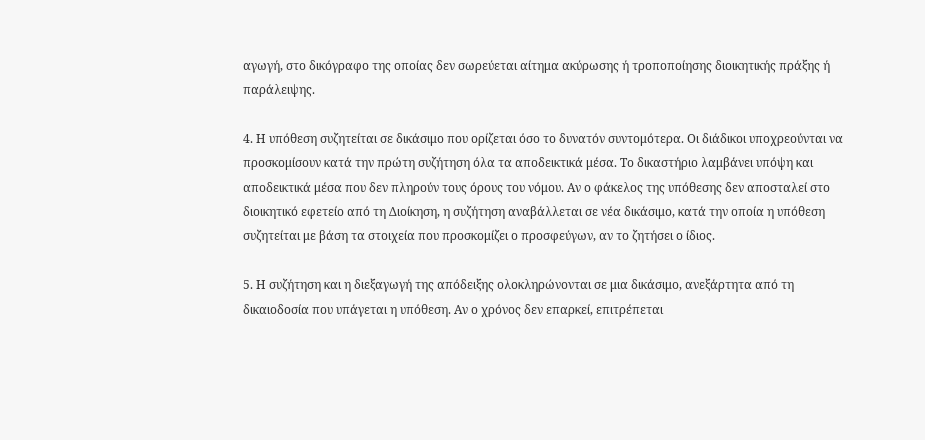αγωγή, στο δικόγραφο της οποίας δεν σωρεύεται αίτημα ακύρωσης ή τροποποίησης διοικητικής πράξης ή παράλειψης.

4. Η υπόθεση συζητείται σε δικάσιμο που ορίζεται όσο το δυνατόν συντομότερα. Οι διάδικοι υποχρεούνται να προσκομίσουν κατά την πρώτη συζήτηση όλα τα αποδεικτικά μέσα. Το δικαστήριο λαμβάνει υπόψη και αποδεικτικά μέσα που δεν πληρούν τους όρους του νόμου. Αν ο φάκελος της υπόθεσης δεν αποσταλεί στο διοικητικό εφετείο από τη Διοίκηση, η συζήτηση αναβάλλεται σε νέα δικάσιμο, κατά την οποία η υπόθεση συζητείται με βάση τα στοιχεία που προσκομίζει ο προσφεύγων, αν το ζητήσει ο ίδιος.

5. Η συζήτηση και η διεξαγωγή της απόδειξης ολοκληρώνονται σε μια δικάσιμο, ανεξάρτητα από τη δικαιοδοσία που υπάγεται η υπόθεση. Αν ο χρόνος δεν επαρκεί, επιτρέπεται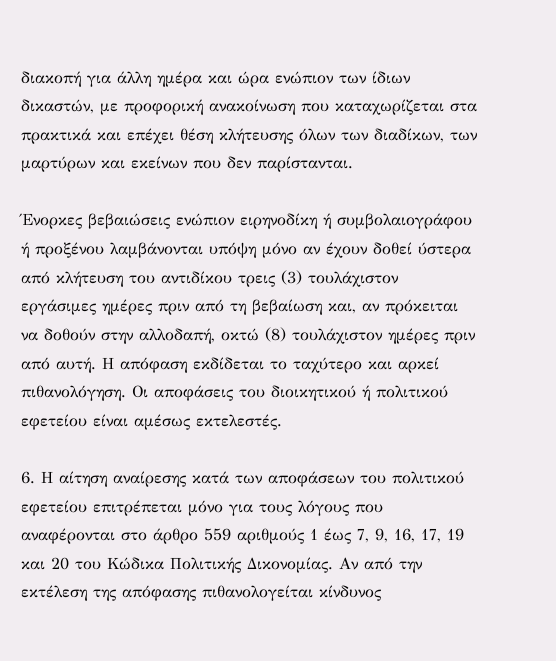διακοπή για άλλη ημέρα και ώρα ενώπιον των ίδιων δικαστών, με προφορική ανακοίνωση που καταχωρίζεται στα πρακτικά και επέχει θέση κλήτευσης όλων των διαδίκων, των μαρτύρων και εκείνων που δεν παρίστανται.

Ένορκες βεβαιώσεις ενώπιον ειρηνοδίκη ή συμβολαιογράφου ή προξένου λαμβάνονται υπόψη μόνο αν έχουν δοθεί ύστερα από κλήτευση του αντιδίκου τρεις (3) τουλάχιστον εργάσιμες ημέρες πριν από τη βεβαίωση και, αν πρόκειται να δοθούν στην αλλοδαπή, οκτώ (8) τουλάχιστον ημέρες πριν από αυτή. Η απόφαση εκδίδεται το ταχύτερο και αρκεί πιθανολόγηση. Οι αποφάσεις του διοικητικού ή πολιτικού εφετείου είναι αμέσως εκτελεστές.

6. Η αίτηση αναίρεσης κατά των αποφάσεων του πολιτικού εφετείου επιτρέπεται μόνο για τους λόγους που αναφέρονται στο άρθρο 559 αριθμούς 1 έως 7, 9, 16, 17, 19 και 20 του Κώδικα Πολιτικής Δικονομίας. Αν από την εκτέλεση της απόφασης πιθανολογείται κίνδυνος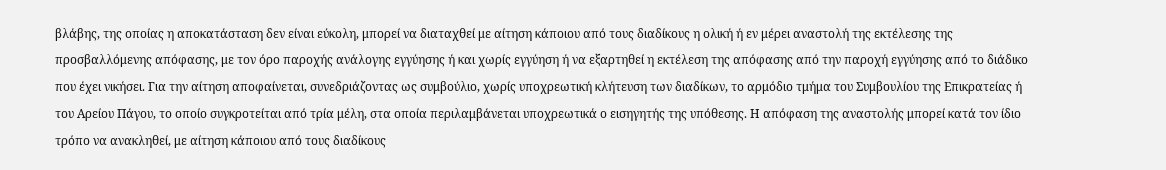βλάβης, της οποίας η αποκατάσταση δεν είναι εύκολη, μπορεί να διαταχθεί με αίτηση κάποιου από τους διαδίκους η ολική ή εν μέρει αναστολή της εκτέλεσης της προσβαλλόμενης απόφασης, με τον όρο παροχής ανάλογης εγγύησης ή και χωρίς εγγύηση ή να εξαρτηθεί η εκτέλεση της απόφασης από την παροχή εγγύησης από το διάδικο που έχει νικήσει. Για την αίτηση αποφαίνεται, συνεδριάζοντας ως συμβούλιο, χωρίς υποχρεωτική κλήτευση των διαδίκων, το αρμόδιο τμήμα του Συμβουλίου της Επικρατείας ή του Αρείου Πάγου, το οποίο συγκροτείται από τρία μέλη, στα οποία περιλαμβάνεται υποχρεωτικά ο εισηγητής της υπόθεσης. Η απόφαση της αναστολής μπορεί κατά τον ίδιο τρόπο να ανακληθεί, με αίτηση κάποιου από τους διαδίκους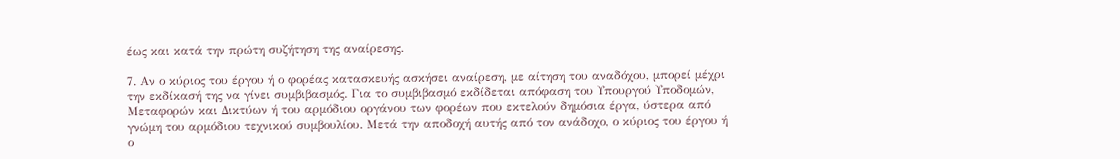έως και κατά την πρώτη συζήτηση της αναίρεσης.

7. Αν ο κύριος του έργου ή ο φορέας κατασκευής ασκήσει αναίρεση, με αίτηση του αναδόχου, μπορεί μέχρι την εκδίκασή της να γίνει συμβιβασμός. Για το συμβιβασμό εκδίδεται απόφαση του Υπουργού Υποδομών, Μεταφορών και Δικτύων ή του αρμόδιου οργάνου των φορέων που εκτελούν δημόσια έργα, ύστερα από γνώμη του αρμόδιου τεχνικού συμβουλίου. Μετά την αποδοχή αυτής από τον ανάδοχο, ο κύριος του έργου ή ο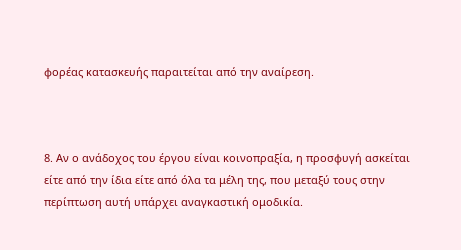φορέας κατασκευής παραιτείται από την αναίρεση.



8. Αν ο ανάδοχος του έργου είναι κοινοπραξία, η προσφυγή ασκείται είτε από την ίδια είτε από όλα τα μέλη της, που μεταξύ τους στην περίπτωση αυτή υπάρχει αναγκαστική ομοδικία.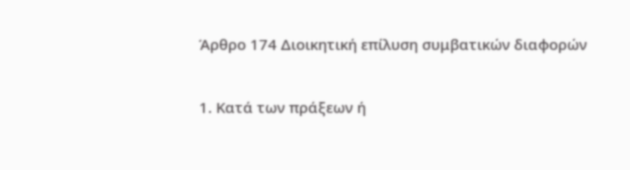Άρθρο 174 Διοικητική επίλυση συμβατικών διαφορών

1. Κατά των πράξεων ή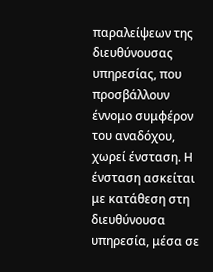παραλείψεων της διευθύνουσας υπηρεσίας, που προσβάλλουν έννομο συμφέρον του αναδόχου, χωρεί ένσταση. Η ένσταση ασκείται με κατάθεση στη διευθύνουσα υπηρεσία, μέσα σε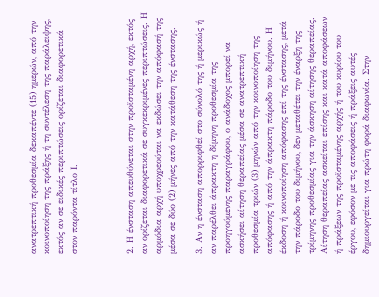ανατρεπτική προθεσμία δεκαπέντε (15) ημερών, από την κοινοποίηση της πράξης ή τη συντέλεση της παράλειψης, εκτός αν σε ειδικές περιπτώσεις ορίζεται διαφορετικά στον παρόντα τίτλο Ι.



2. Η ένσταση απευθύνεται στην προϊσταμένη αρχή, εκτός αν ορίζεται διαφορετικά σε συγκεκριμένες περιπτώσεις. Η αρμόδια αρχή υποχρεούται να εκδώσει την απόφασή της μέσα σε δύο (2) μήνες από την κατάθεση της ένστασης.

3. Αν η ένσταση απορριφθεί στο σύνολό της ή μερικώς ή αν παρέλθει άπρακτη η δίμηνη προθεσμία της προηγούμενης παραγράφου, ο ανάδοχος μπορεί να ασκήσει αίτηση θεραπείας μέσα σε ανατρεπτική προθεσμία τριών (3) μηνών από την κοινοποίηση της απόφασης ή από την άπρακτη πάροδο του διμήνου. Η έκδοση ή κοινοποίηση απόφασης επί της ένστασης, μετά την πάροδο του διμήνου, δεν μεταθέτει την έναρξη της τρίμηνης προθεσμίας για την άσκηση αίτησης θεραπείας. Αίτηση θεραπείας ασκείται επίσης και κατά αποφάσεων ή πράξεων της προϊσταμένης αρχής ή του κυρίου του έργου, εφόσον με τις αποφάσεις ή πράξεις αυτές δημιουργείται για πρώτη φορά διαφωνία. Στην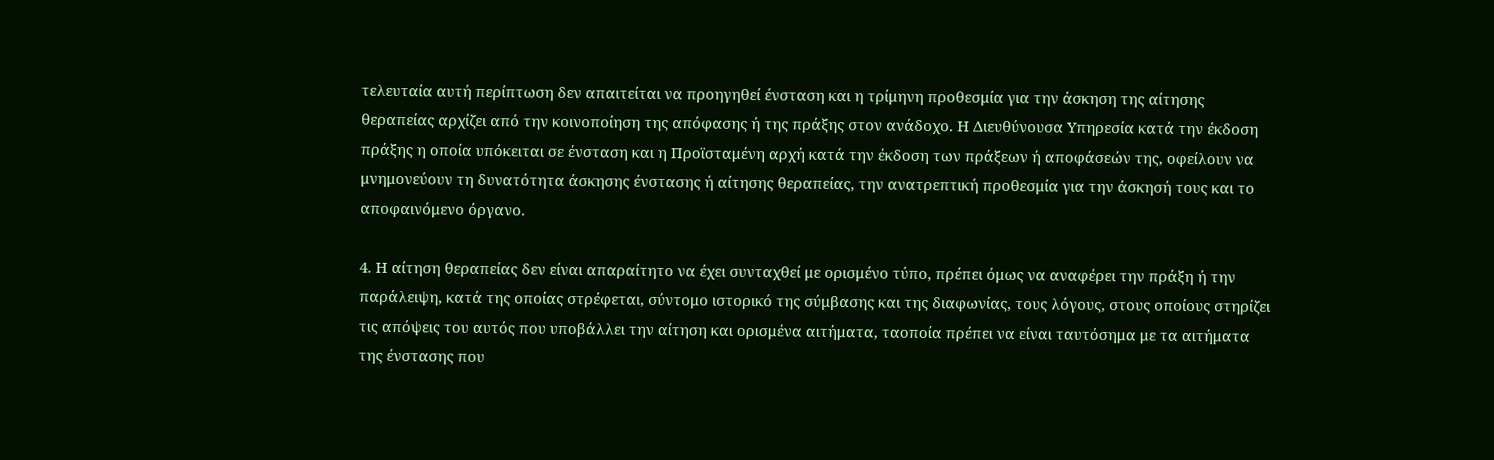τελευταία αυτή περίπτωση δεν απαιτείται να προηγηθεί ένσταση και η τρίμηνη προθεσμία για την άσκηση της αίτησης θεραπείας αρχίζει από την κοινοποίηση της απόφασης ή της πράξης στον ανάδοχο. Η Διευθύνουσα Υπηρεσία κατά την έκδοση πράξης η οποία υπόκειται σε ένσταση και η Προϊσταμένη αρχή κατά την έκδοση των πράξεων ή αποφάσεών της, οφείλουν να μνημονεύουν τη δυνατότητα άσκησης ένστασης ή αίτησης θεραπείας, την ανατρεπτική προθεσμία για την άσκησή τους και το αποφαινόμενο όργανο.

4. Η αίτηση θεραπείας δεν είναι απαραίτητο να έχει συνταχθεί με ορισμένο τύπο, πρέπει όμως να αναφέρει την πράξη ή την παράλειψη, κατά της οποίας στρέφεται, σύντομο ιστορικό της σύμβασης και της διαφωνίας, τους λόγους, στους οποίους στηρίζει τις απόψεις του αυτός που υποβάλλει την αίτηση και ορισμένα αιτήματα, ταοποία πρέπει να είναι ταυτόσημα με τα αιτήματα της ένστασης που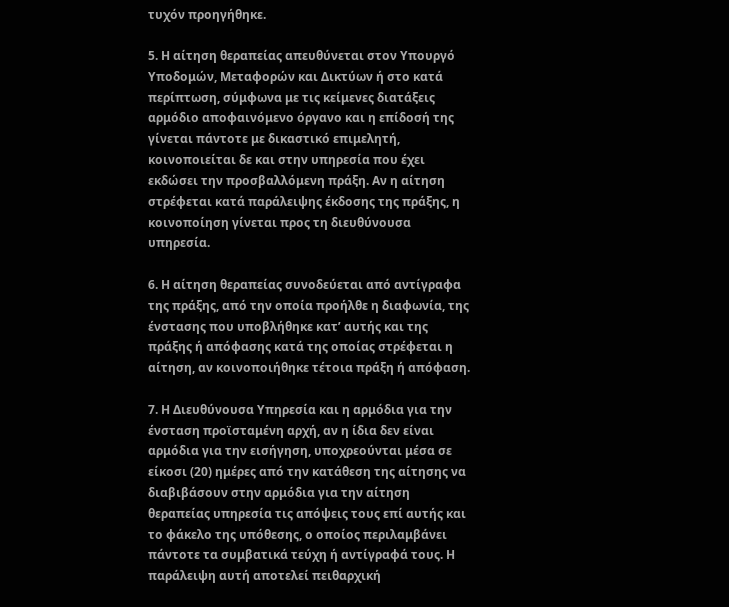τυχόν προηγήθηκε.

5. Η αίτηση θεραπείας απευθύνεται στον Υπουργό Υποδομών, Μεταφορών και Δικτύων ή στο κατά περίπτωση, σύμφωνα με τις κείμενες διατάξεις αρμόδιο αποφαινόμενο όργανο και η επίδοσή της γίνεται πάντοτε με δικαστικό επιμελητή, κοινοποιείται δε και στην υπηρεσία που έχει εκδώσει την προσβαλλόμενη πράξη. Αν η αίτηση στρέφεται κατά παράλειψης έκδοσης της πράξης, η κοινοποίηση γίνεται προς τη διευθύνουσα υπηρεσία.

6. Η αίτηση θεραπείας συνοδεύεται από αντίγραφα της πράξης, από την οποία προήλθε η διαφωνία, της ένστασης που υποβλήθηκε κατ’ αυτής και της πράξης ή απόφασης κατά της οποίας στρέφεται η αίτηση, αν κοινοποιήθηκε τέτοια πράξη ή απόφαση.

7. Η Διευθύνουσα Υπηρεσία και η αρμόδια για την ένσταση προϊσταμένη αρχή, αν η ίδια δεν είναι αρμόδια για την εισήγηση, υποχρεούνται μέσα σε είκοσι (20) ημέρες από την κατάθεση της αίτησης να διαβιβάσουν στην αρμόδια για την αίτηση θεραπείας υπηρεσία τις απόψεις τους επί αυτής και το φάκελο της υπόθεσης, ο οποίος περιλαμβάνει πάντοτε τα συμβατικά τεύχη ή αντίγραφά τους. Η παράλειψη αυτή αποτελεί πειθαρχική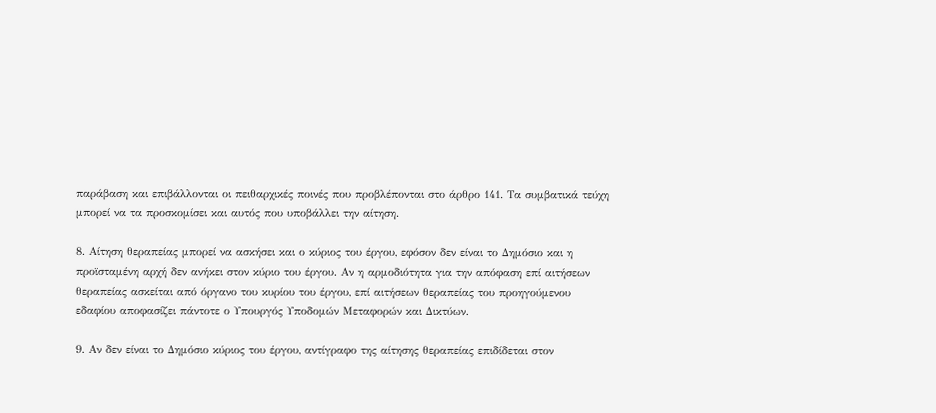παράβαση και επιβάλλονται οι πειθαρχικές ποινές που προβλέπονται στο άρθρο 141. Τα συμβατικά τεύχη μπορεί να τα προσκομίσει και αυτός που υποβάλλει την αίτηση.

8. Αίτηση θεραπείας μπορεί να ασκήσει και ο κύριος του έργου, εφόσον δεν είναι το Δημόσιο και η προϊσταμένη αρχή δεν ανήκει στον κύριο του έργου. Αν η αρμοδιότητα για την απόφαση επί αιτήσεων θεραπείας ασκείται από όργανο του κυρίου του έργου, επί αιτήσεων θεραπείας του προηγούμενου εδαφίου αποφασίζει πάντοτε ο Υπουργός Υποδομών Μεταφορών και Δικτύων.

9. Αν δεν είναι το Δημόσιο κύριος του έργου, αντίγραφο της αίτησης θεραπείας επιδίδεται στον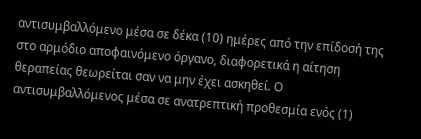αντισυμβαλλόμενο μέσα σε δέκα (10) ημέρες από την επίδοσή της στο αρμόδιο αποφαινόμενο όργανο, διαφορετικά η αίτηση θεραπείας θεωρείται σαν να μην έχει ασκηθεί. Ο αντισυμβαλλόμενος μέσα σε ανατρεπτική προθεσμία ενός (1)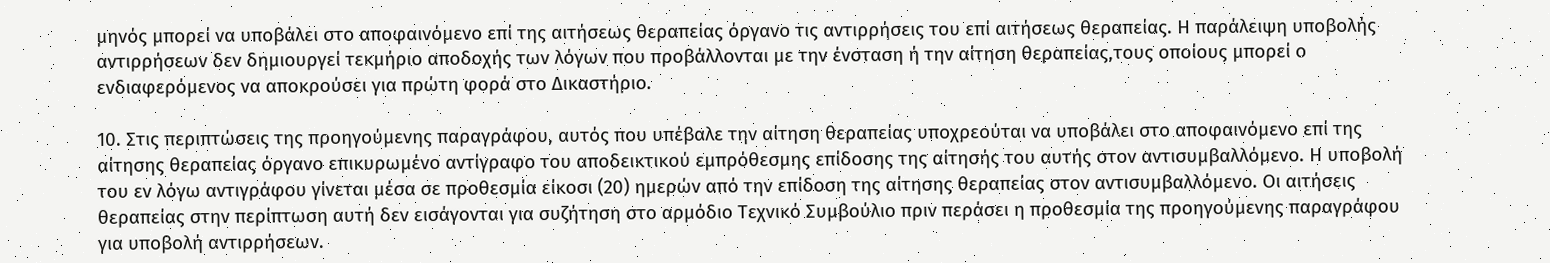μηνός μπορεί να υποβάλει στο αποφαινόμενο επί της αιτήσεως θεραπείας όργανο τις αντιρρήσεις του επί αιτήσεως θεραπείας. Η παράλειψη υποβολής αντιρρήσεων δεν δημιουργεί τεκμήριο αποδοχής των λόγων που προβάλλονται με την ένσταση ή την αίτηση θεραπείας,τους οποίους μπορεί ο ενδιαφερόμενος να αποκρούσει για πρώτη φορά στο Δικαστήριο.

10. Στις περιπτώσεις της προηγούμενης παραγράφου, αυτός που υπέβαλε την αίτηση θεραπείας υποχρεούται να υποβάλει στο αποφαινόμενο επί της αίτησης θεραπείας όργανο επικυρωμένο αντίγραφο του αποδεικτικού εμπρόθεσμης επίδοσης της αίτησής του αυτής στον αντισυμβαλλόμενο. Η υποβολή του εν λόγω αντιγράφου γίνεται μέσα σε προθεσμία είκοσι (20) ημερών από την επίδοση της αίτησης θεραπείας στον αντισυμβαλλόμενο. Οι αιτήσεις θεραπείας στην περίπτωση αυτή δεν εισάγονται για συζήτηση στο αρμόδιο Τεχνικό Συμβούλιο πριν περάσει η προθεσμία της προηγούμενης παραγράφου για υποβολή αντιρρήσεων.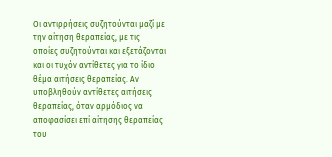Οι αντιρρήσεις συζητούνται μαζί με την αίτηση θεραπείας, με τις οποίες συζητούνται και εξετάζονται και οι τυχόν αντίθετες για το ίδιο θέμα αιτήσεις θεραπείας. Αν υποβληθούν αντίθετες αιτήσεις θεραπείας, όταν αρμόδιος να αποφασίσει επί αίτησης θεραπείας του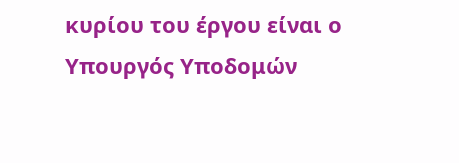κυρίου του έργου είναι ο Υπουργός Υποδομών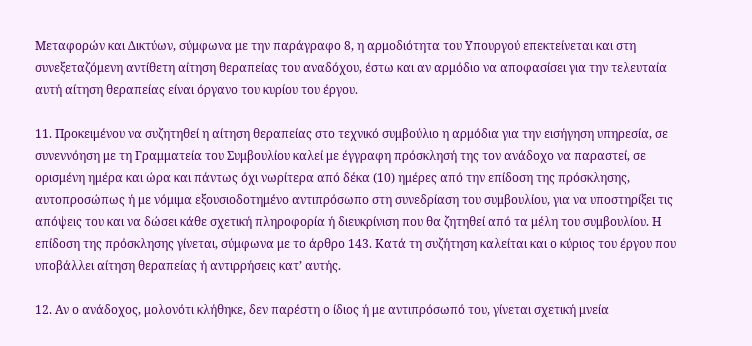Μεταφορών και Δικτύων, σύμφωνα με την παράγραφο 8, η αρμοδιότητα του Υπουργού επεκτείνεται και στη συνεξεταζόμενη αντίθετη αίτηση θεραπείας του αναδόχου, έστω και αν αρμόδιο να αποφασίσει για την τελευταία αυτή αίτηση θεραπείας είναι όργανο του κυρίου του έργου.

11. Προκειμένου να συζητηθεί η αίτηση θεραπείας στο τεχνικό συμβούλιο η αρμόδια για την εισήγηση υπηρεσία, σε συνεννόηση με τη Γραμματεία του Συμβουλίου καλεί με έγγραφη πρόσκλησή της τον ανάδοχο να παραστεί, σε ορισμένη ημέρα και ώρα και πάντως όχι νωρίτερα από δέκα (10) ημέρες από την επίδοση της πρόσκλησης, αυτοπροσώπως ή με νόμιμα εξουσιοδοτημένο αντιπρόσωπο στη συνεδρίαση του συμβουλίου, για να υποστηρίξει τις απόψεις του και να δώσει κάθε σχετική πληροφορία ή διευκρίνιση που θα ζητηθεί από τα μέλη του συμβουλίου. Η επίδοση της πρόσκλησης γίνεται, σύμφωνα με το άρθρο 143. Κατά τη συζήτηση καλείται και ο κύριος του έργου που υποβάλλει αίτηση θεραπείας ή αντιρρήσεις κατ’ αυτής.

12. Αν ο ανάδοχος, μολονότι κλήθηκε, δεν παρέστη ο ίδιος ή με αντιπρόσωπό του, γίνεται σχετική μνεία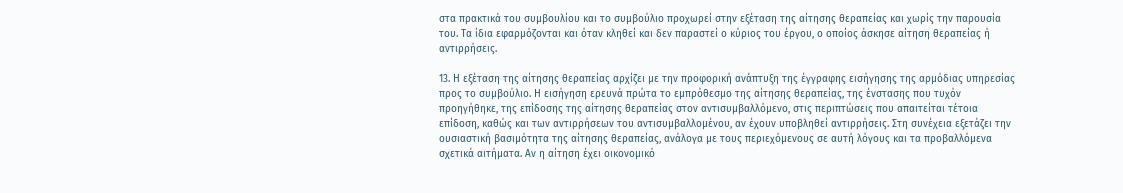στα πρακτικά του συμβουλίου και το συμβούλιο προχωρεί στην εξέταση της αίτησης θεραπείας και χωρίς την παρουσία του. Τα ίδια εφαρμόζονται και όταν κληθεί και δεν παραστεί ο κύριος του έργου, ο οποίος άσκησε αίτηση θεραπείας ή αντιρρήσεις.

13. Η εξέταση της αίτησης θεραπείας αρχίζει με την προφορική ανάπτυξη της έγγραφης εισήγησης της αρμόδιας υπηρεσίας προς το συμβούλιο. Η εισήγηση ερευνά πρώτα το εμπρόθεσμο της αίτησης θεραπείας, της ένστασης που τυχόν προηγήθηκε, της επίδοσης της αίτησης θεραπείας στον αντισυμβαλλόμενο, στις περιπτώσεις που απαιτείται τέτοια επίδοση, καθώς και των αντιρρήσεων του αντισυμβαλλομένου, αν έχουν υποβληθεί αντιρρήσεις. Στη συνέχεια εξετάζει την ουσιαστική βασιμότητα της αίτησης θεραπείας, ανάλογα με τους περιεχόμενους σε αυτή λόγους και τα προβαλλόμενα σχετικά αιτήματα. Αν η αίτηση έχει οικονομικό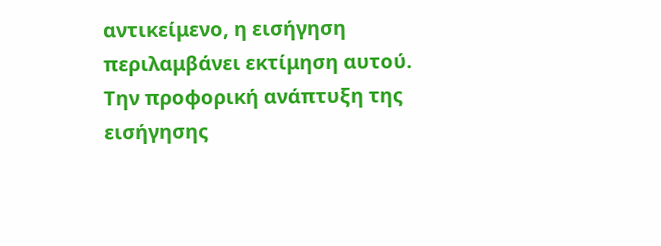αντικείμενο, η εισήγηση περιλαμβάνει εκτίμηση αυτού. Την προφορική ανάπτυξη της εισήγησης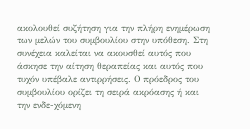ακολουθεί συζήτηση για την πλήρη ενημέρωση των μελών του συμβουλίου στην υπόθεση. Στη συνέχεια καλείται να ακουσθεί αυτός που άσκησε την αίτηση θεραπείας και αυτός που τυχόν υπέβαλε αντιρρήσεις. Ο πρόεδρος του συμβουλίου ορίζει τη σειρά ακρόασης ή και την ενδε-χόμενη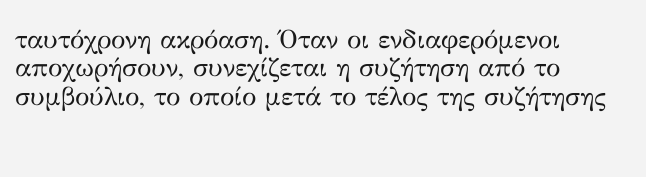ταυτόχρονη ακρόαση. Όταν οι ενδιαφερόμενοι αποχωρήσουν, συνεχίζεται η συζήτηση από το συμβούλιο, το οποίο μετά το τέλος της συζήτησης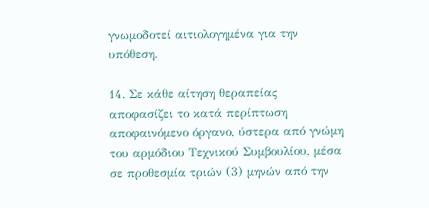γνωμοδοτεί αιτιολογημένα για την υπόθεση.

14. Σε κάθε αίτηση θεραπείας αποφασίζει το κατά περίπτωση αποφαινόμενο όργανο, ύστερα από γνώμη του αρμόδιου Τεχνικού Συμβουλίου, μέσα σε προθεσμία τριών (3) μηνών από την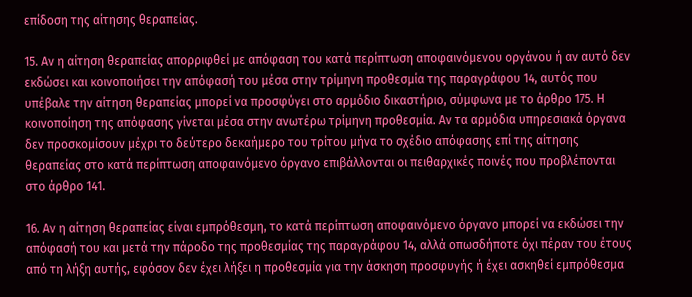επίδοση της αίτησης θεραπείας.

15. Αν η αίτηση θεραπείας απορριφθεί με απόφαση του κατά περίπτωση αποφαινόμενου οργάνου ή αν αυτό δεν εκδώσει και κοινοποιήσει την απόφασή του μέσα στην τρίμηνη προθεσμία της παραγράφου 14, αυτός που υπέβαλε την αίτηση θεραπείας μπορεί να προσφύγει στο αρμόδιο δικαστήριο, σύμφωνα με το άρθρο 175. Η κοινοποίηση της απόφασης γίνεται μέσα στην ανωτέρω τρίμηνη προθεσμία. Αν τα αρμόδια υπηρεσιακά όργανα δεν προσκομίσουν μέχρι το δεύτερο δεκαήμερο του τρίτου μήνα το σχέδιο απόφασης επί της αίτησης θεραπείας στο κατά περίπτωση αποφαινόμενο όργανο επιβάλλονται οι πειθαρχικές ποινές που προβλέπονται στο άρθρο 141.

16. Αν η αίτηση θεραπείας είναι εμπρόθεσμη, το κατά περίπτωση αποφαινόμενο όργανο μπορεί να εκδώσει την απόφασή του και μετά την πάροδο της προθεσμίας της παραγράφου 14, αλλά οπωσδήποτε όχι πέραν του έτους από τη λήξη αυτής, εφόσον δεν έχει λήξει η προθεσμία για την άσκηση προσφυγής ή έχει ασκηθεί εμπρόθεσμα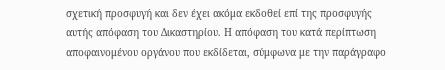σχετική προσφυγή και δεν έχει ακόμα εκδοθεί επί της προσφυγής αυτής απόφαση του Δικαστηρίου. Η απόφαση του κατά περίπτωση αποφαινομένου οργάνου που εκδίδεται, σύμφωνα με την παράγραφο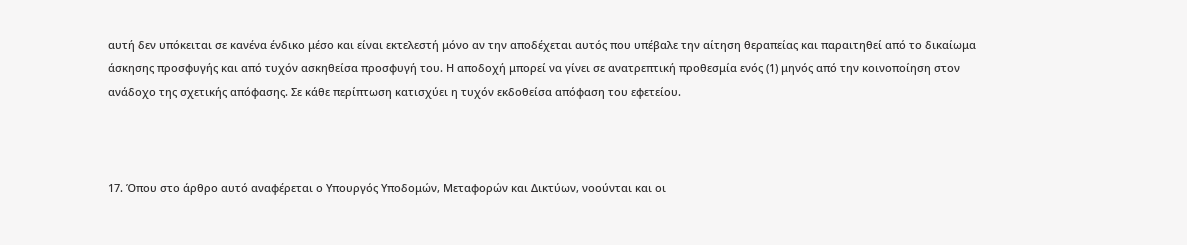αυτή δεν υπόκειται σε κανένα ένδικο μέσο και είναι εκτελεστή μόνο αν την αποδέχεται αυτός που υπέβαλε την αίτηση θεραπείας και παραιτηθεί από το δικαίωμα άσκησης προσφυγής και από τυχόν ασκηθείσα προσφυγή του. Η αποδοχή μπορεί να γίνει σε ανατρεπτική προθεσμία ενός (1) μηνός από την κοινοποίηση στον ανάδοχο της σχετικής απόφασης. Σε κάθε περίπτωση κατισχύει η τυχόν εκδοθείσα απόφαση του εφετείου.



17. Όπου στο άρθρο αυτό αναφέρεται ο Υπουργός Υποδομών, Μεταφορών και Δικτύων, νοούνται και οι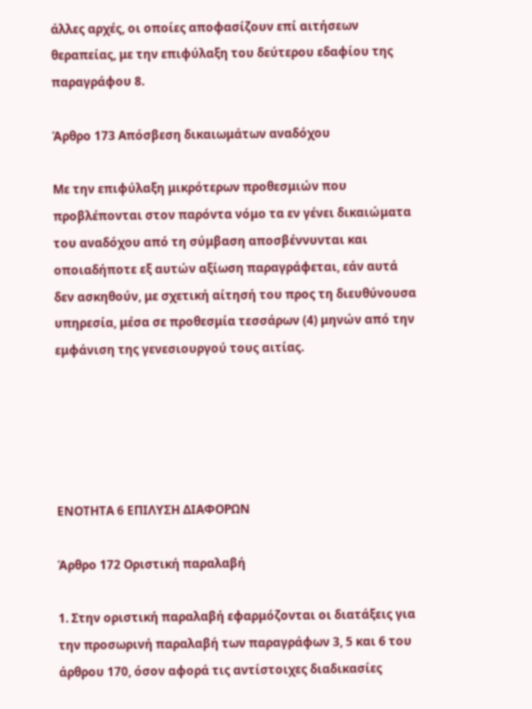άλλες αρχές, οι οποίες αποφασίζουν επί αιτήσεων θεραπείας, με την επιφύλαξη του δεύτερου εδαφίου της παραγράφου 8.

Άρθρο 173 Απόσβεση δικαιωμάτων αναδόχου

Με την επιφύλαξη μικρότερων προθεσμιών που προβλέπονται στον παρόντα νόμο τα εν γένει δικαιώματα του αναδόχου από τη σύμβαση αποσβέννυνται και οποιαδήποτε εξ αυτών αξίωση παραγράφεται, εάν αυτά δεν ασκηθούν, με σχετική αίτησή του προς τη διευθύνουσα υπηρεσία, μέσα σε προθεσμία τεσσάρων (4) μηνών από την εμφάνιση της γενεσιουργού τους αιτίας.





ΕΝΟΤΗΤΑ 6 ΕΠΙΛΥΣΗ ΔΙΑΦΟΡΩΝ

Άρθρο 172 Οριστική παραλαβή

1. Στην οριστική παραλαβή εφαρμόζονται οι διατάξεις για την προσωρινή παραλαβή των παραγράφων 3, 5 και 6 του άρθρου 170, όσον αφορά τις αντίστοιχες διαδικασίες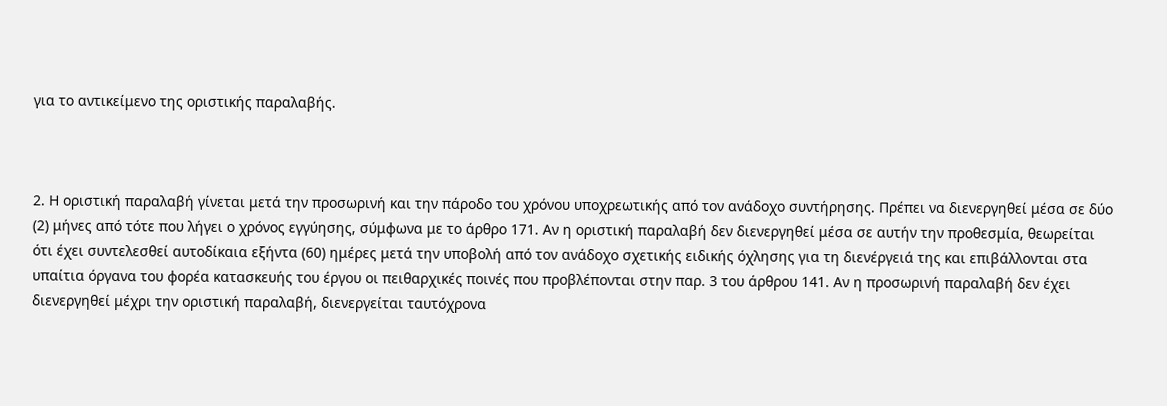για το αντικείμενο της οριστικής παραλαβής.



2. Η οριστική παραλαβή γίνεται μετά την προσωρινή και την πάροδο του χρόνου υποχρεωτικής από τον ανάδοχο συντήρησης. Πρέπει να διενεργηθεί μέσα σε δύο (2) μήνες από τότε που λήγει ο χρόνος εγγύησης, σύμφωνα με το άρθρο 171. Αν η οριστική παραλαβή δεν διενεργηθεί μέσα σε αυτήν την προθεσμία, θεωρείται ότι έχει συντελεσθεί αυτοδίκαια εξήντα (60) ημέρες μετά την υποβολή από τον ανάδοχο σχετικής ειδικής όχλησης για τη διενέργειά της και επιβάλλονται στα υπαίτια όργανα του φορέα κατασκευής του έργου οι πειθαρχικές ποινές που προβλέπονται στην παρ. 3 του άρθρου 141. Αν η προσωρινή παραλαβή δεν έχει διενεργηθεί μέχρι την οριστική παραλαβή, διενεργείται ταυτόχρονα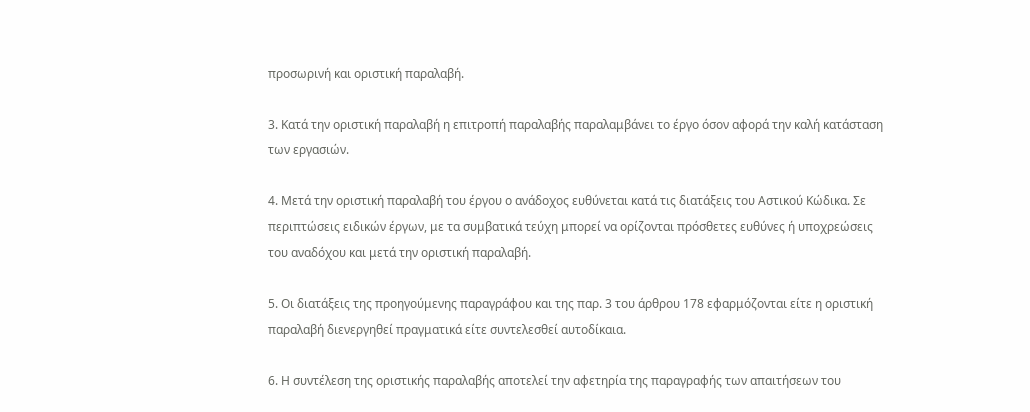προσωρινή και οριστική παραλαβή.

3. Κατά την οριστική παραλαβή η επιτροπή παραλαβής παραλαμβάνει το έργο όσον αφορά την καλή κατάσταση των εργασιών.

4. Μετά την οριστική παραλαβή του έργου ο ανάδοχος ευθύνεται κατά τις διατάξεις του Αστικού Κώδικα. Σε περιπτώσεις ειδικών έργων, με τα συμβατικά τεύχη μπορεί να ορίζονται πρόσθετες ευθύνες ή υποχρεώσεις του αναδόχου και μετά την οριστική παραλαβή.

5. Οι διατάξεις της προηγούμενης παραγράφου και της παρ. 3 του άρθρου 178 εφαρμόζονται είτε η οριστική παραλαβή διενεργηθεί πραγματικά είτε συντελεσθεί αυτοδίκαια.

6. Η συντέλεση της οριστικής παραλαβής αποτελεί την αφετηρία της παραγραφής των απαιτήσεων του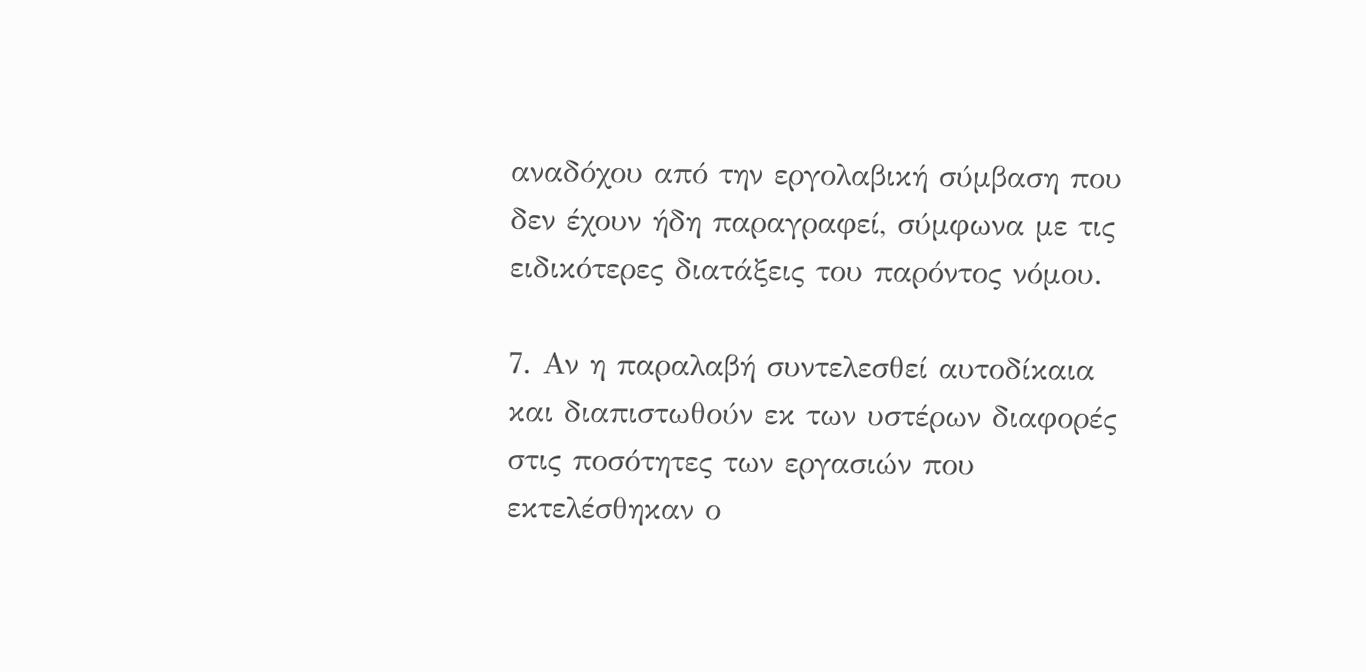αναδόχου από την εργολαβική σύμβαση που δεν έχουν ήδη παραγραφεί, σύμφωνα με τις ειδικότερες διατάξεις του παρόντος νόμου.

7. Αν η παραλαβή συντελεσθεί αυτοδίκαια και διαπιστωθούν εκ των υστέρων διαφορές στις ποσότητες των εργασιών που εκτελέσθηκαν ο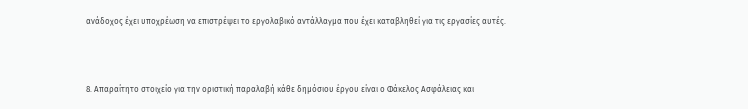ανάδοχος έχει υποχρέωση να επιστρέψει το εργολαβικό αντάλλαγμα που έχει καταβληθεί για τις εργασίες αυτές.



8. Απαραίτητο στοιχείο για την οριστική παραλαβή κάθε δημόσιου έργου είναι ο Φάκελος Ασφάλειας και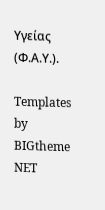Υγείας (Φ.Α.Υ.).

Templates by BIGtheme NET